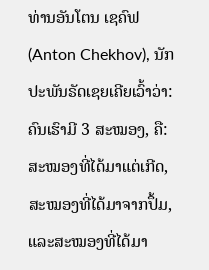ທ່ານອັນໂຕນ ເຊຄົຟ(Anton Chekhov), ນັກປະພັນຣັດເຊຍເຄີຍເວົ້າວ່າ: ຄົນເຮົາມີ 3 ສະໝອງ, ຄື: ສະໝອງທີ່ໄດ້ມາແຕ່ເກີດ, ສະໝອງທີ່ໄດ້ມາຈາກປຶ້ມ, ແລະສະໝອງທີ່ໄດ້ມາ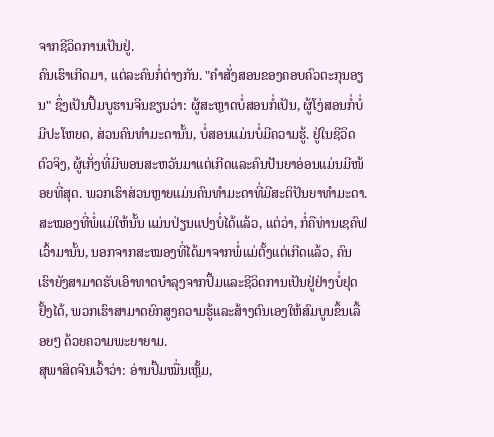ຈາກຊີວິດການເປັນຢູ່.
ຄົນເຮົາເກີດມາ, ແຕ່ລະຄົນກໍ່ຕ່າງກັນ. "ຄຳສັ່ງສອນຂອງຄອບຄົວຕະກຸນອຽນ" ຊຶ່ງເປັນປຶ້ມບູຮານຈີນຂຽນວ່າ: ຜູ້ສະຫຼາດບໍ່ສອນກໍ່ເປັນ, ຜູ້ໂງ່ສອນກໍ່ບໍ່ມີປະໂຫຍດ, ສ່ວນຄົນທຳມະດານັ້ນ, ບໍ່ສອນແມ່ນບໍ່ມີຄວາມຮູ້. ຢູ່ໃນຊີວິດຕົວຈິງ, ຜູ້ເກັ່ງທີ່ມີພອນສະຫວັນມາແຕ່ເກີດແລະຄົນປັນຍາອ່ອນແມ່ນມີໜ້ອຍທີ່ສຸດ. ພວກເຮົາສ່ວນຫຼາຍແມ່ນຄົນທຳມະດາທີ່ມີສະຕິປັນຍາທຳມະດາ. ສະໝອງທີ່ພໍ່ແມ່ໃຫ້ນັ້ນ ແມ່ນປ່ຽນແປງບໍ່ໄດ້ແລ້ວ, ແຕ່ວ່າ, ກໍ່ຄືທ່ານເຊຄົຟເວົ້າມານັ້ນ, ນອກຈາກສະໝອງທີ່ໄດ້ມາຈາກພໍ່ແມ່ຕັ້ງແຕ່ເກີດແລ້ວ, ຄົນເຮົາຍັງສາມາດຮັບເອົາທາດບຳລຸງຈາກປຶ້ມແລະຊີວິດການເປັນຢູ່ຢ່າງບໍ່ຢຸດຢັ້ງໄດ້, ພວກເຮົາສາມາດຍົກສູງຄວາມຮູ້ແລະສ້າງຕົນເອງໃຫ້ສົມບູນຂຶ້ນເລື້ອຍໆ ດ້ວຍຄວາມພະຍາຍາມ.
ສຸພາສິດຈີນເວົ້າວ່າ: ອ່ານປຶ້ມໝື່ນເຫຼັ້ມ,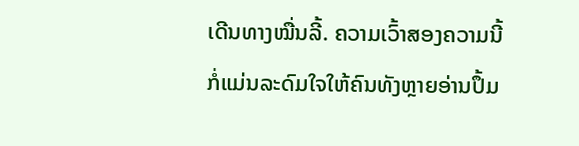ເດີນທາງໝື່ນລີ້. ຄວາມເວົ້າສອງຄວາມນີ້ກໍ່ແມ່ນລະດົມໃຈໃຫ້ຄົນທັງຫຼາຍອ່ານປຶ້ມ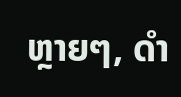ຫຼາຍໆ, ດຳ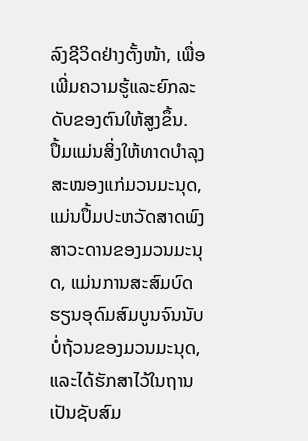ລົງຊີວິດຢ່າງຕັ້ງໜ້າ, ເພື່ອເພີ່ມຄວາມຮູ້ແລະຍົກລະດັບຂອງຕົນໃຫ້ສູງຂຶ້ນ.
ປຶ້ມແມ່ນສິ່ງໃຫ້ທາດບຳລຸງສະໝອງແກ່ມວນມະນຸດ, ແມ່ນປຶ້ມປະຫວັດສາດພົງສາວະດານຂອງມວນມະນຸດ, ແມ່ນການສະສົມບົດຮຽນອຸດົມສົມບູນຈົນນັບບໍ່ຖ້ວນຂອງມວນມະນຸດ, ແລະໄດ້ຮັກສາໄວ້ໃນຖານເປັນຊັບສົມ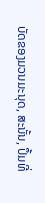ບັດຂອງມວນມະນຸດ, ສະນັ້ນ, ປຶ້ມທີ່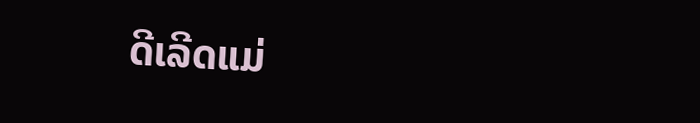ດີເລີດແມ່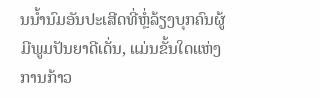ນນ້ຳນົມອັນປະເສີດທີ່ຫຼໍ່ລ້ຽງບຸກຄົນຜູ້ມີພູມປັນຍາດີເດັ່ນ, ແມ່ນຂັ້ນໃດແຫ່ງການກ້າວ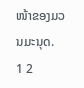ໜ້າຂອງມວນມະນຸດ.
1 2